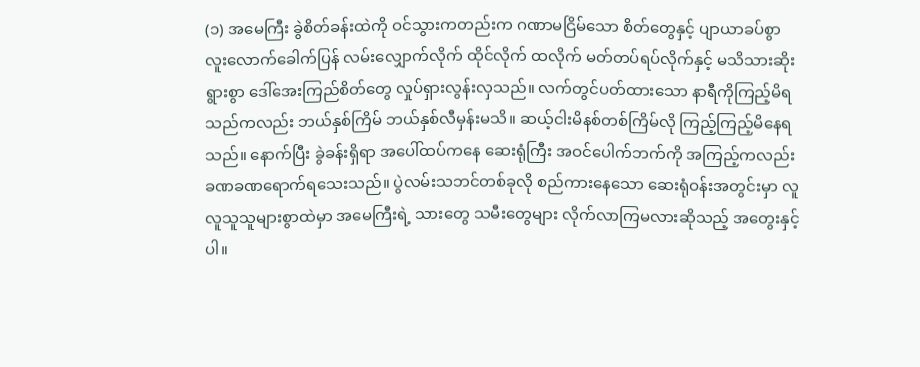(၁) အမေကြီး ခွဲစိတ်ခန်းထဲကို ဝင်သွားကတည်းက ဂဏာမငြိမ်သော စိတ်တွေနှင့် ပျာယာခပ်စွာ လူးလောက်ခေါက်ပြန် လမ်းလျှောက်လိုက် ထိုင်လိုက် ထလိုက် မတ်တပ်ရပ်လိုက်နှင့် မသိသားဆိုးရွားစွာ ဒေါ်အေးကြည်စိတ်တွေ လှုပ်ရှားလွန်းလှသည်။ လက်တွင်ပတ်ထားသော နာရီကိုကြည့်မိရသည်ကလည်း ဘယ်နှစ်ကြိမ် ဘယ်နှစ်လီမှန်းမသိ။ ဆယ့်ငါးမိနစ်တစ်ကြိမ်လို ကြည့်ကြည့်မိနေရသည်။ နောက်ပြီး ခွဲခန်းရှိရာ အပေါ်ထပ်ကနေ ဆေးရုံကြီး အဝင်ပေါက်ဘက်ကို အကြည့်ကလည်း ခဏခဏရောက်ရသေးသည်။ ပွဲလမ်းသဘင်တစ်ခုလို စည်ကားနေသော ဆေးရုံဝန်းအတွင်းမှာ လူလူသူသူများစွာထဲမှာ အမေကြီးရဲ့ သားတွေ သမီးတွေများ လိုက်လာကြမလားဆိုသည့် အတွေးနှင့်ပါ။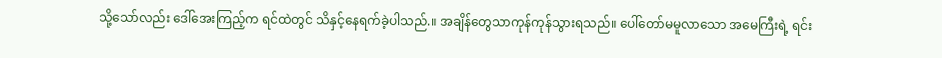သို့သော်လည်း ဒေါ်အေးကြည့်က ရင်ထဲတွင် သိနှင့်နေရက်ခဲ့ပါသည်.။ အချိန်တွေသာကုန်ကုန်သွားရသည်။ ပေါ်တော်မမူလာသော အမေကြီးရဲ့ ရင်း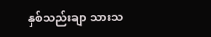နှစ်သည်းချာ သားသ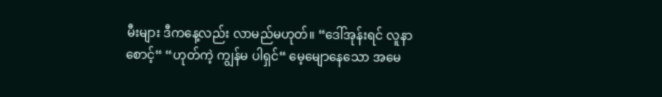မီးများ ဒီကနေ့လည်း လာမည်မဟုတ်။ “ဒေါ်အုန်းရင် လူနာစောင့်“ “ဟုတ်ကဲ့ ကျွန်မ ပါရှင်“ မေ့မျောနေသော အမေ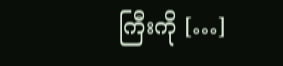ကြီးကို […]